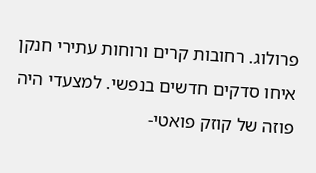פרולוג. רחובות קרים ורוחות עתירי חנקן איחו סדקים חדשים בנפשי. למצעדי היה פוזה של קוזק פואטי-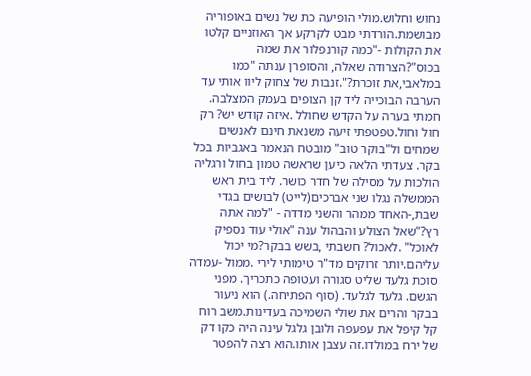נחוש וחלוש.מולי הופיעה כת של נשים באופוריה מבושמת.הורדתי מבט לקרקע אך האוזניים קלטו את הקולות -"כמה קורנפלור את שמה בכוס"?הצרודה שאלה, והסופרן ענתה "כמו במלאבי,את זוכרת?".זנבות של צחוק ליוו אותי עד הערבה הבוכייה ליד קן הצופים בעמק המצלבה. חמתי בערה על הקדש שחולל .איזה קודש יש? רק חול וחול.טפטפתי זיעה משנאת חינם לאנשים שמחים ול"בוקר טוב" מובטח הנאמר באגביות בכל בקר. צעדתי הלאה כיען שראשה טמון בחול ורגליה הולכות על מסילה של חדר כושר. ליד בית ראש הממשלה נגלו שני אברכים(לייט) לבושים בגדי שבת,-האחד ממהר והשני מדדה - "למה אתה רץ?"שאל הצולע והבהול ענה "אולי עוד נספיק לאוכל" .לאכול? חשבתי ,בשש בבקר?מי יכול עליהם.יותר זרוקים מד"ר טימותי לירי .ממול -עמדה סוכת גלעד שליט סגורה ועטופה כתכריך. מפני הגשם. גלעד לגלעד. (סוף הפתיחה.) הוא ניעור בבקר והרים את שולי השמיכה בעדינות.משב רוח קל קיפל את עפעפה ולובן גלגל עינה היה כקו דק של ירח במולדו.זה עצבן אותו.הוא רצה להפטר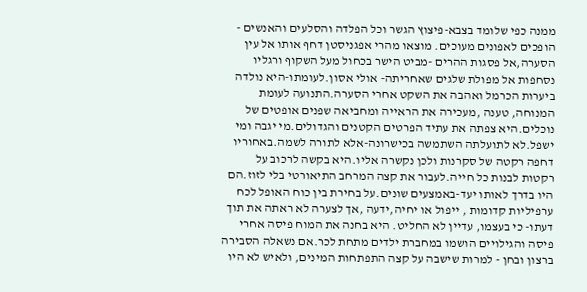ממנה כפי שלומד בצבא-פיצוץ הגשר וכל הפלדה והסלעים והאנשים - הופכים לאפונים מעוכים. מוצאו מהרי אפגניסטן דחף אותו אל עין הסערה,אל פסגות ההרים -מביט הישר בכחול מעל השקוף ורגליו נסחפות אל מפולת שלגים שאחריתה- אולי אסון.לעומתו-היא נולדה ביערות הכרמל ואהבה את השקט אחרי הסערה.התנועה לעומת המנוחה, טענה ,מעכירה את הראייה ומחביאה שפנים אופטים של נוכלים.היא צפתה את עתיד הפרטים הקטנים והגדולים.מי יגבה ומי ישפל.לא לתועלתה השתמשה בכישרונה-אלא לתורה לשמה.באחוריו דחפה רקטה של סקרנות ולכן נקשרה אליו.היא בקשה לרכוב על רקטות לבנות כל חייה.לעבור את קצה המרחב התיאורטי בלי לזוז.הם היו בדרך לאותו יעד-באמצעים שונים.על בחירת בין כוח האופל לכח ערפיליות קדומות , ייפול או יחיה,ידעה ,אך לצערה לא ראתה את תוך דעתו- כי בעצמו, עדיין לא החליט. היא בחנה את המוח פיסה אחרי פיסה והגילויים הושמו במחברת ילדים מתחת לכר.אם נשאלה הסבירה ברצון ובחן - למרות שישבה על קצה התפתחות המינים, ולאיש לא היו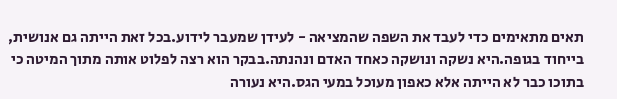תאים מתאימים כדי לעבד את השפה שהמציאה - לעידן שמעבר לידוע.בכל זאת הייתה גם אנושית, בייחוד בגופה.היא נשקה ונושקה כאחד האדם ונהנתה.בבקר הוא רצה לפלוט אותה מתוך המיטה כי בתוכו כבר לא הייתה אלא כאפון מעוכל במעי הגס.היא נעורה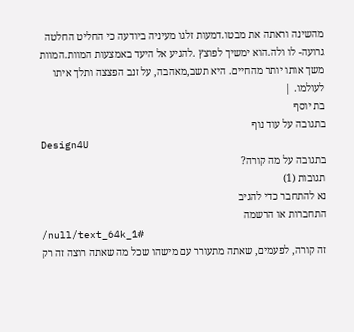מהשינה וראתה את מבטו.דמעות זלגו מעיניה ביודעה כי החליט החלטה גרועה- לו ולה.הוא ימשיך לפוצץ .להגיע אל היעד באמצעות המוות.המוות משך אותו יותר מהחיים. היא תשב,מאהבה, על זנב הפצצה ותלך איתו לעולמו. |
בת יוסף
בתגובה על עוד נוף
Design4U
בתגובה על מה קורה?
תגובות (1)
נא להתחבר כדי להגיב
התחברות או הרשמה
/null/text_64k_1#
זה קורה, לפעמים, שאתה מתעורר עם מישהו שכל מה שאתה רוצה זה רק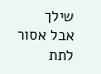שילך
אבל אסור לתת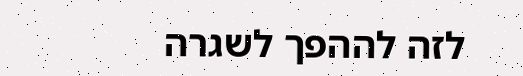לזה לההפך לשגרה